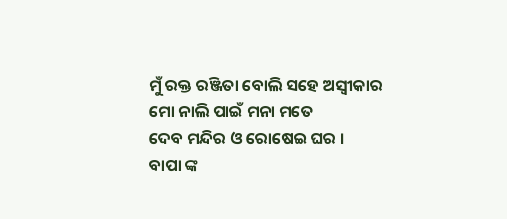ମୁଁ ରକ୍ତ ରଞ୍ଜିତା ବୋଲି ସହେ ଅସ୍ବୀକାର
ମୋ ନାଲି ପାଇଁ ମନା ମତେ
ଦେବ ମନ୍ଦିର ଓ ରୋଷେଇ ଘର ।
ବାପା ଙ୍କ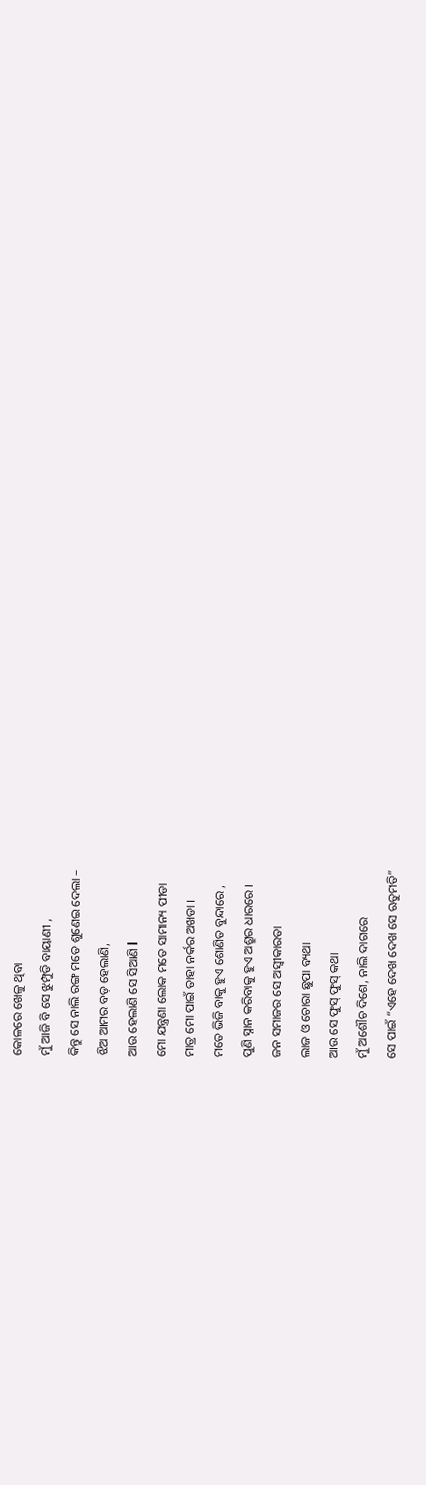କୋଳରେ ଖେଳୁ ଥିବା
ମୁଁ ଆଜି ବି ସେ ଝୁମ୍ପୁଡି ବାୟାଣୀ ,
କିନ୍ତୁ ସେ ନାଲି ରଙ୍ଗ ମତେ ଶୁଣେଇ ଦେଲା –
ଝିଅ ଆମର ବଡ଼ ହେଲାଣି,
ଆଉ ହେଲାଣି ସେ ସିଆଣି l
ମୋ ଯନ୍ତ୍ରଣା ଲୋକ ମତେ ସାମାନ୍ୟ ପୀଡା
ମାତ୍ର ମୋ ପାଇଁ ତାହା ନର୍କର ଅଖଡା ।
ମତେ ଭିଜି ବାକୁ ହୁଏ ଶୋଣିତ ବୁନ୍ଦାରେ ,
ପୁଣି ସ୍ନାନ କରିବାକୁ ହୁଏ ଅଶ୍ରୁର ଧାରରେ ।
ଜନ ସମାଜର ସେ ଅସ୍ବୀକାରତା
ଲାଜ ଓ ଚୋରା ଛୁପା ବ୍ୟଥା
ଆଉ ସେ ଫୁସ୍ ଫୁସ୍ କଥା
ମୁଁ ଅଶୌଚ ଦିଶେ, ନାଲି ଦାଗରେ
ସେ ପାଇଁ “ଏହେ ଦେଖ ଦେଖ ସେ ଋତୁମତି”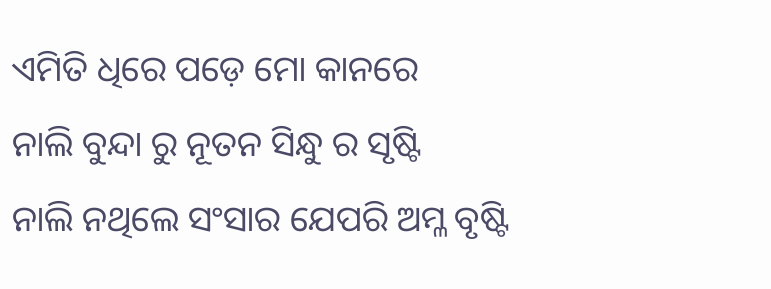ଏମିତି ଧିରେ ପଡ଼େ ମୋ କାନରେ
ନାଲି ବୁନ୍ଦା ରୁ ନୂତନ ସିନ୍ଧୁ ର ସୃଷ୍ଟି
ନାଲି ନଥିଲେ ସଂସାର ଯେପରି ଅମ୍ଳ ବୃଷ୍ଟି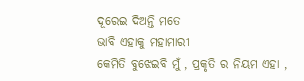ଦୂରେଇ ଦିଅନ୍ତି ମତେ
ଭାବି ଏହାକୁ ମହାମାରୀ
କେମିତି ବୁଝେଇବି ମୁଁ , ପ୍ରକୃତି ର ନିୟମ ଏହା ,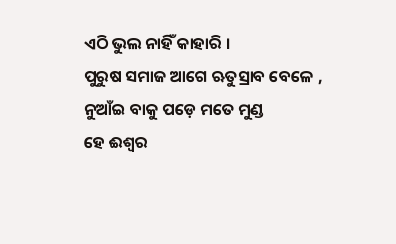ଏଠି ଭୁଲ ନାହିଁ କାହାରି ।
ପୁରୁଷ ସମାଜ ଆଗେ ଋତୁସ୍ରାବ ବେଳେ ,
ନୁଆଁଇ ବାକୁ ପଡ଼େ ମତେ ମୁଣ୍ଡ
ହେ ଈଶ୍ୱର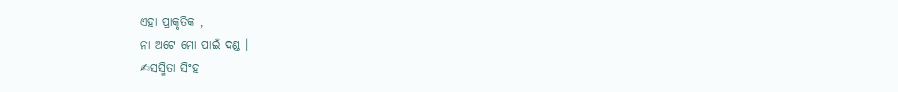ଏହା ପ୍ରାକୃତିକ ,
ନା ଅଟେ ମୋ ପାଇଁ ଦଣ୍ଡ ।
✍ସସ୍ମିତା ସିଂହ